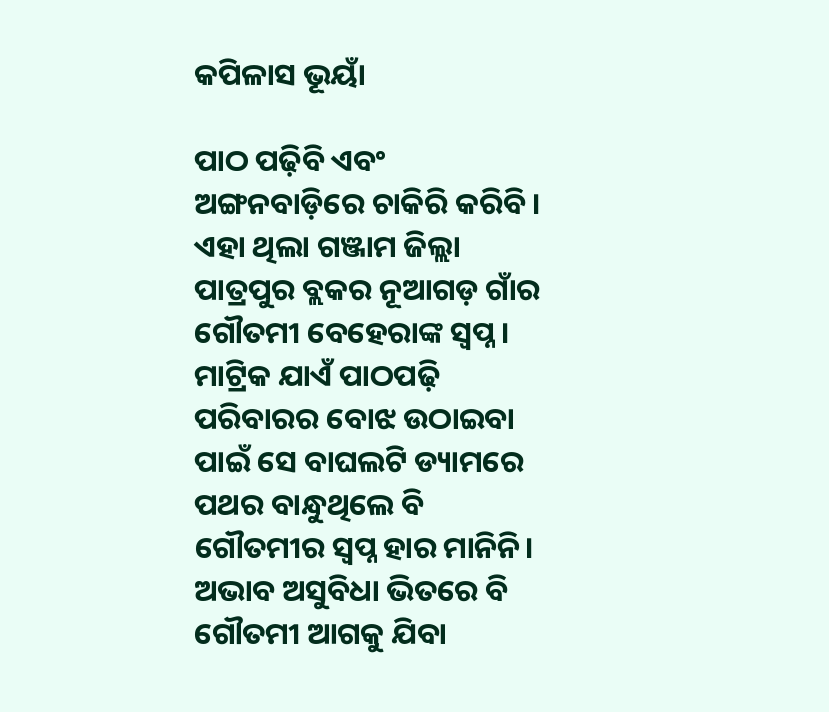କପିଳାସ ଭୂୟାଁ

ପାଠ ପଢ଼ିବି ଏବଂ ଅଙ୍ଗନବାଡ଼ିରେ ଚାକିରି କରିବି। ଏହା ଥିଲା ଗଞ୍ଜାମ ଜିଲ୍ଲା ପାତ୍ରପୁର ବ୍ଲକର ନୂଆଗଡ଼ ଗାଁର ଗୌତମୀ ବେହେରାଙ୍କ ସ୍ୱପ୍ନ। ମାଟ୍ରିକ ଯାଏଁ ପାଠପଢ଼ି ପରିବାରର ବୋଝ ଉଠାଇବା ପାଇଁ ସେ ବାଘଲଟି ଡ୍ୟାମରେ ପଥର ବାନ୍ଧୁଥିଲେ ବି ଗୌତମୀର ସ୍ୱପ୍ନ ହାର ମାନିନି। ଅଭାବ ଅସୁବିଧା ଭିତରେ ବି ଗୌତମୀ ଆଗକୁ ଯିବା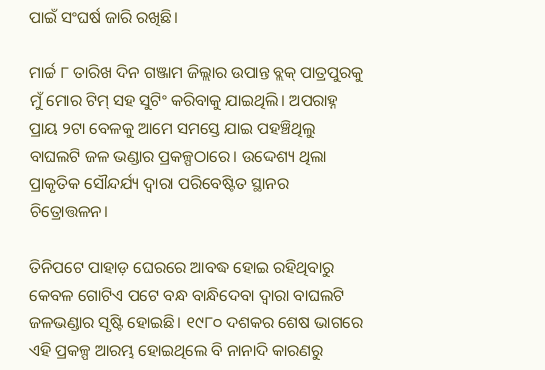ପାଇଁ ସଂଘର୍ଷ ଜାରି ରଖିଛି।

ମାର୍ଚ୍ଚ ୮ ତାରିଖ ଦିନ ଗଞ୍ଜାମ ଜିଲ୍ଲାର ଉପାନ୍ତ ବ୍ଲକ୍ ପାତ୍ରପୁରକୁ ମୁଁ ମୋର ଟିମ୍ ସହ ସୁଟିଂ କରିବାକୁ ଯାଇଥିଲି। ଅପରାହ୍ନ ପ୍ରାୟ ୨ଟା ବେଳକୁ ଆମେ ସମସ୍ତେ ଯାଇ ପହଞ୍ଚିଥିଲୁ ବାଘଲଟି ଜଳ ଭଣ୍ଡାର ପ୍ରକଳ୍ପଠାରେ। ଉଦ୍ଦେଶ୍ୟ ଥିଲା ପ୍ରାକୃତିକ ସୌନ୍ଦର୍ଯ୍ୟ ଦ୍ଵାରା ପରିବେଷ୍ଟିତ ସ୍ଥାନର ଚିତ୍ରୋତ୍ତଳନ।

ତିନିପଟେ ପାହାଡ଼ ଘେରରେ ଆବଦ୍ଧ ହୋଇ ରହିଥିବାରୁ କେବଳ ଗୋଟିଏ ପଟେ ବନ୍ଧ ବାନ୍ଧିଦେବା ଦ୍ଵାରା ବାଘଲଟି ଜଳଭଣ୍ଡାର ସୃଷ୍ଟି ହୋଇଛି। ୧୯୮୦ ଦଶକର ଶେଷ ଭାଗରେ ଏହି ପ୍ରକଳ୍ପ ଆରମ୍ଭ ହୋଇଥିଲେ ବି ନାନାଦି କାରଣରୁ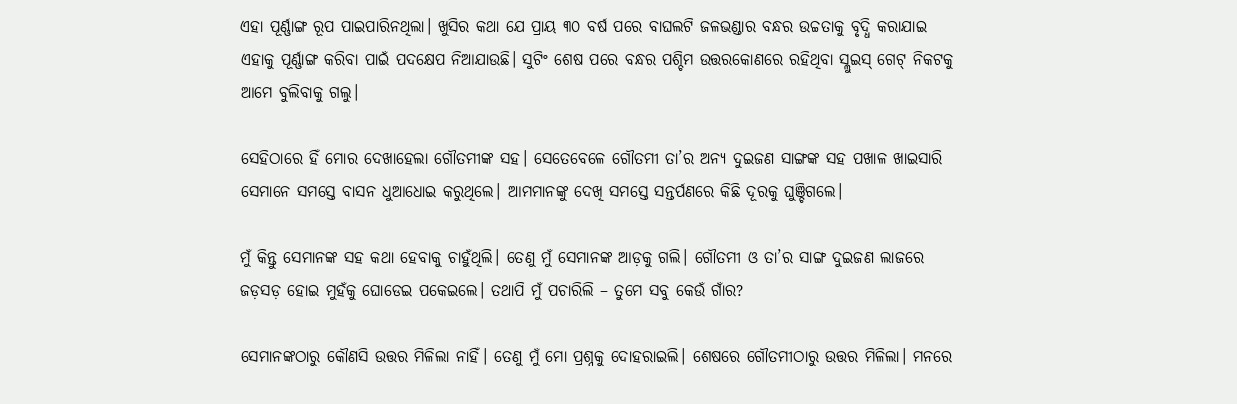ଏହା ପୂର୍ଣ୍ଣାଙ୍ଗ ରୂପ ପାଇପାରିନଥିଲା। ଖୁସିର କଥା ଯେ ପ୍ରାୟ ୩୦ ବର୍ଷ ପରେ ବାଘଲଟି ଜଳଭଣ୍ଡାର ବନ୍ଧର ଉଚ୍ଚତାକୁ ବୃଦ୍ଧି କରାଯାଇ ଏହାକୁ ପୂର୍ଣ୍ଣାଙ୍ଗ କରିବା ପାଇଁ ପଦକ୍ଷେପ ନିଆଯାଉଛି। ସୁଟିଂ ଶେଷ ପରେ ବନ୍ଧର ପଶ୍ଚିମ ଉତ୍ତରକୋଣରେ ରହିଥିବା ସ୍ଲୁଇସ୍ ଗେଟ୍ ନିକଟକୁ ଆମେ ବୁଲିବାକୁ ଗଲୁ।

ସେହିଠାରେ ହିଁ ମୋର ଦେଖାହେଲା ଗୌତମୀଙ୍କ ସହ। ସେତେବେଳେ ଗୌତମୀ ତା’ର ଅନ୍ୟ ଦୁଇଜଣ ସାଙ୍ଗଙ୍କ ସହ ପଖାଳ ଖାଇସାରି ସେମାନେ ସମସ୍ତେ ବାସନ ଧୁଆଧୋଇ କରୁଥିଲେ। ଆମମାନଙ୍କୁ ଦେଖି ସମସ୍ତେ ସନ୍ତର୍ପଣରେ କିଛି ଦୂରକୁ ଘୁଞ୍ଚିଗଲେ।

ମୁଁ କିନ୍ତୁ ସେମାନଙ୍କ ସହ କଥା ହେବାକୁ ଚାହୁଁଥିଲି। ତେଣୁ ମୁଁ ସେମାନଙ୍କ ଆଡ଼କୁ ଗଲି। ଗୌତମୀ ଓ ତା’ର ସାଙ୍ଗ ଦୁଇଜଣ ଲାଜରେ ଜଡ଼ସଡ଼ ହୋଇ ମୁହଁକୁ ଘୋଡେଇ ପକେଇଲେ। ତଥାପି ମୁଁ ପଚାରିଲି – ତୁମେ ସବୁ କେଉଁ ଗାଁର?

ସେମାନଙ୍କଠାରୁ କୌଣସି ଉତ୍ତର ମିଳିଲା ନାହିଁ। ତେଣୁ ମୁଁ ମୋ ପ୍ରଶ୍ନକୁ ଦୋହରାଇଲି। ଶେଷରେ ଗୌତମୀଠାରୁ ଉତ୍ତର ମିଳିଲା। ମନରେ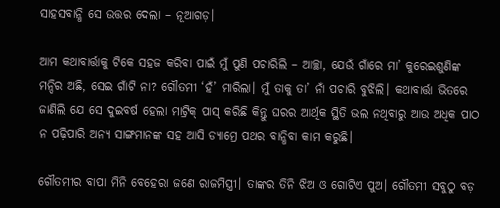ସାହସବାନ୍ଧି ସେ ଉତ୍ତର ଦେଲା – ନୂଆଗଡ଼।

ଆମ କଥାବାର୍ତ୍ତାକୁ ଟିକେ ସହଜ କରିବା ପାଇଁ ମୁଁ ପୁଣି ପଚାରିଲି – ଆଚ୍ଛା, ଯେଉଁ ଗାଁରେ ମା’ କୁରେଇଶୁଣିଙ୍କ ମନ୍ଦିର ଅଛି, ସେଇ ଗାଁଟି ନା? ଗୌତମୀ ‘ହଁ’ ମାରିଲା। ମୁଁ ତାକୁ ତା’ ନାଁ ପଚାରି ବୁଝିଲି। କଥାବାର୍ତ୍ତା ଭିତରେ ଜାଣିଲି ଯେ ସେ ଦୁଇବର୍ଷ ହେଲା ମାଟ୍ରିକ୍ ପାସ୍ କରିଛି କିନ୍ତୁ ଘରର ଆର୍ଥିକ ସ୍ଥିତି ଭଲ ନଥିବାରୁ ଆଉ ଅଧିକ ପାଠ ନ ପଢ଼ିପାରି ଅନ୍ୟ ସାଙ୍ଗମାନଙ୍କ ସହ ଆସି ଡ୍ୟାମ୍ରେ ପଥର ବାନ୍ଧିବା କାମ କରୁଛି।

ଗୌତମୀର ବାପା ମିନି ବେହେରା ଜଣେ ରାଜମିସ୍ତ୍ରୀ। ତାଙ୍କର ତିନି ଝିଅ ଓ ଗୋଟିଏ ପୁଅ। ଗୌତମୀ ସବୁଠୁ ବଡ଼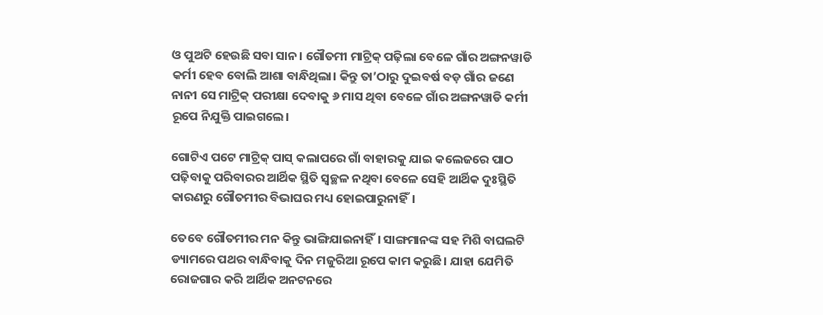ଓ ପୁଅଟି ହେଉଛି ସବା ସାନ। ଗୌତମୀ ମାଟ୍ରିକ୍ ପଢ଼ିଲା ବେଳେ ଗାଁର ଅଙ୍ଗନୱାଡି କର୍ମୀ ହେବ ବୋଲି ଆଶା ବାନ୍ଧିଥିଲା। କିନ୍ତୁ ତା’ଠାରୁ ଦୁଇବର୍ଷ ବଡ଼ ଗାଁର ଜଣେ ନାନୀ ସେ ମାଟ୍ରିକ୍ ପରୀକ୍ଷା ଦେବାକୁ ୬ ମାସ ଥିବା ବେଳେ ଗାଁର ଅଙ୍ଗନୱାଡି କର୍ମୀ ରୂପେ ନିଯୁକ୍ତି ପାଇଗଲେ।

ଗୋଟିଏ ପଟେ ମାଟ୍ରିକ୍ ପାସ୍ କଲାପରେ ଗାଁ ବାହାରକୁ ଯାଇ କଲେଜରେ ପାଠ ପଢ଼ିବାକୁ ପରିବାରର ଆର୍ଥିକ ସ୍ଥିତି ସ୍ଵଚ୍ଛଳ ନଥିବା ବେଳେ ସେହି ଆର୍ଥିକ ଦୁଃସ୍ଥିତି କାରଣରୁ ଗୌତମୀର ବିଭାଘର ମଧ୍ୟ ହୋଇପାରୁନାହିଁ।

ତେବେ ଗୌତମୀର ମନ କିନ୍ତୁ ଭାଙ୍ଗିଯାଇନାହିଁ। ସାଙ୍ଗମାନଙ୍କ ସହ ମିଶି ବାଘଲଟି ଡ୍ୟାମରେ ପଥର ବାନ୍ଧିବାକୁ ଦିନ ମଜୁରିଆ ରୂପେ କାମ କରୁଛି। ଯାହା ଯେମିତି ରୋଜଗାର କରି ଆର୍ଥିକ ଅନଟନରେ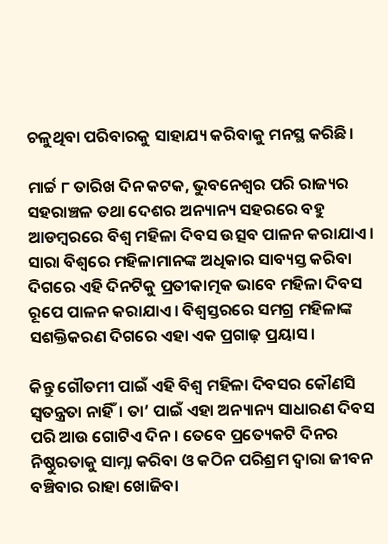ଚଳୁଥିବା ପରିବାରକୁ ସାହାଯ୍ୟ କରିବାକୁ ମନସ୍ଥ କରିଛି।

ମାର୍ଚ୍ଚ ୮ ତାରିଖ ଦିନ କଟକ, ଭୁବନେଶ୍ଵର ପରି ରାଜ୍ୟର ସହରାଞ୍ଚଳ ତଥା ଦେଶର ଅନ୍ୟାନ୍ୟ ସହରରେ ବହୁ ଆଡମ୍ବରରେ ବିଶ୍ଵ ମହିଳା ଦିବସ ଉତ୍ସବ ପାଳନ କରାଯାଏ। ସାରା ବିଶ୍ଵରେ ମହିଳାମାନଙ୍କ ଅଧିକାର ସାବ୍ୟସ୍ତ କରିବା ଦିଗରେ ଏହି ଦିନଟିକୁ ପ୍ରତୀକାତ୍ମକ ଭାବେ ମହିଳା ଦିବସ ରୂପେ ପାଳନ କରାଯାଏ। ବିଶ୍ଵସ୍ତରରେ ସମଗ୍ର ମହିଳାଙ୍କ ସଶକ୍ତିକରଣ ଦିଗରେ ଏହା ଏକ ପ୍ରଗାଢ଼ ପ୍ରୟାସ।

କିନ୍ତୁ ଗୌତମୀ ପାଇଁ ଏହି ବିଶ୍ଵ ମହିଳା ଦିବସର କୌଣସି ସ୍ଵତନ୍ତ୍ରତା ନାହିଁ। ତା’ ପାଇଁ ଏହା ଅନ୍ୟାନ୍ୟ ସାଧାରଣ ଦିବସ ପରି ଆଉ ଗୋଟିଏ ଦିନ। ତେବେ ପ୍ରତ୍ୟେକଟି ଦିନର ନିଷ୍ଠୁରତାକୁ ସାମ୍ନା କରିବା ଓ କଠିନ ପରିଶ୍ରମ ଦ୍ଵାରା ଜୀବନ ବଞ୍ଚିବାର ରାହା ଖୋଜିବା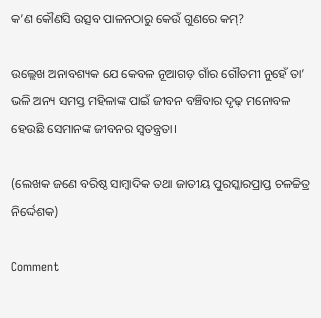କ’ଣ କୌଣସି ଉତ୍ସବ ପାଳନଠାରୁ କେଉଁ ଗୁଣରେ କମ୍?

ଉଲ୍ଲେଖ ଅନାବଶ୍ୟକ ଯେ କେବଳ ନୂଆଗଡ଼ ଗାଁର ଗୌତମୀ ନୁହେଁ ତା’ ଭଳି ଅନ୍ୟ ସମସ୍ତ ମହିଳାଙ୍କ ପାଇଁ ଜୀବନ ବଞ୍ଚିବାର ଦୃଢ଼ ମନୋବଳ ହେଉଛି ସେମାନଙ୍କ ଜୀବନର ସ୍ଵତନ୍ତ୍ରତା।

(ଲେଖକ ଜଣେ ବରିଷ୍ଠ ସାମ୍ବାଦିକ ତଥା ଜାତୀୟ ପୁରସ୍କାରପ୍ରାପ୍ତ ଚଳଚ୍ଚିତ୍ର ନିର୍ଦ୍ଦେଶକ)

Comment